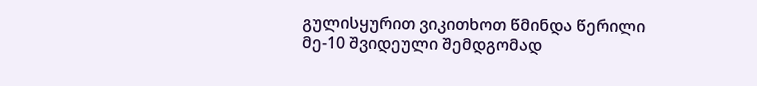გულისყურით ვიკითხოთ წმინდა წერილი
მე-10 შვიდეული შემდგომად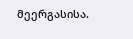მეერგასისა.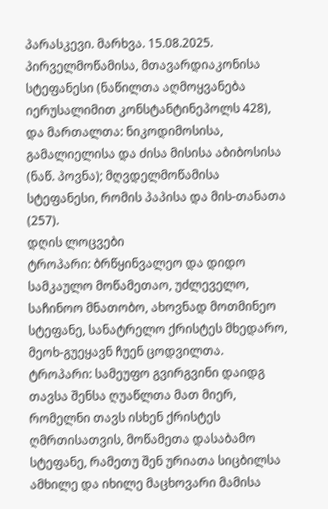პარასკევი. მარხვა. 15.08.2025.
პირველმოწამისა, მთავარდიაკონისა სტეფანესი (ნაწილთა აღმოყვანება იერუსალიმით კონსტანტინეპოლს 428), და მართალთა: ნიკოდიმოსისა, გამალიელისა და ძისა მისისა აბიბოსისა (ნაწ. პოვნა); მღვდელმოწამისა სტეფანესი, რომის პაპისა და მის-თანათა (257).
დღის ლოცვები
ტროპარი: ბრწყინვალეო და დიდო სამკაულო მოწამეთაო, უძლეველო, საჩინოო მნათობო, ახოვნად მოთმინეო სტეფანე, სანატრელო ქრისტეს მხედარო, მეოხ-გუეყავნ ჩუენ ცოდვილთა.
ტროპარი: სამეუფო გვირგვინი დაიდგ თავსა შენსა ღუაწლთა მათ მიერ, რომელნი თავს ისხენ ქრისტეს ღმრთისათვის, მოწამეთა დასაბამო სტეფანე, რამეთუ შენ ურიათა სიცბილსა ამხილე და იხილე მაცხოვარი მამისა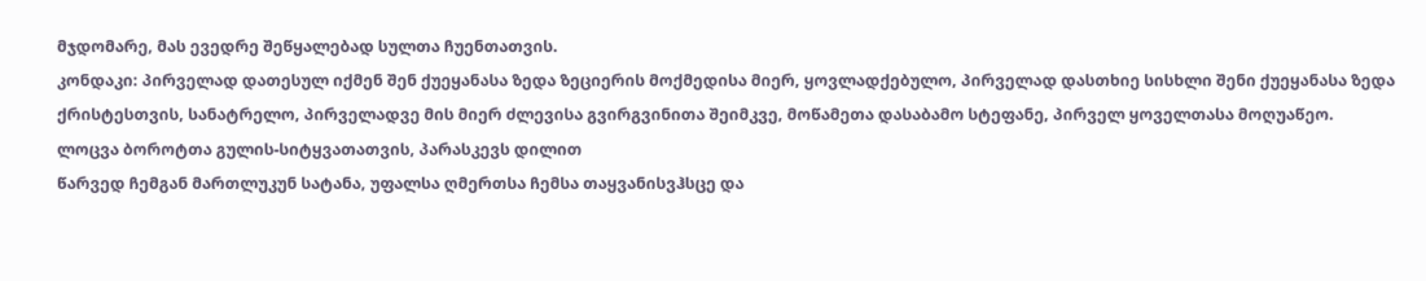მჯდომარე, მას ევედრე შეწყალებად სულთა ჩუენთათვის.
კონდაკი: პირველად დათესულ იქმენ შენ ქუეყანასა ზედა ზეციერის მოქმედისა მიერ, ყოვლადქებულო, პირველად დასთხიე სისხლი შენი ქუეყანასა ზედა ქრისტესთვის, სანატრელო, პირველადვე მის მიერ ძლევისა გვირგვინითა შეიმკვე, მოწამეთა დასაბამო სტეფანე, პირველ ყოველთასა მოღუაწეო.
ლოცვა ბოროტთა გულის-სიტყვათათვის, პარასკევს დილით
წარვედ ჩემგან მართლუკუნ სატანა, უფალსა ღმერთსა ჩემსა თაყვანისვჰსცე და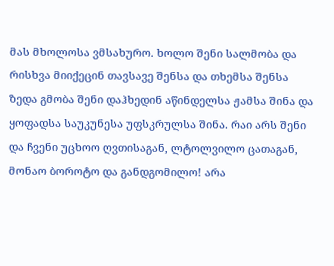მას მხოლოსა ვმსახურო. ხოლო შენი სალმობა და რისხვა მიიქეცინ თავსავე შენსა და თხემსა შენსა ზედა გმობა შენი დაჰხედინ აწინდელსა ჟამსა შინა და ყოფადსა საუკუნესა უფსკრულსა შინა. რაი არს შენი და ჩვენი უცხოო ღვთისაგან, ლტოლვილო ცათაგან, მონაო ბოროტო და განდგომილო! არა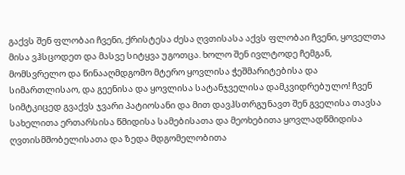გაქვს შენ ფლობაი ჩვენი, ქრისტესა ძესა ღვთისასა აქვს ფლობაი ჩვენი, ყოველთა მისა ვჰსცოდეთ და მასვე სიტყვა უგოთცა. ხოლო შენ ივლტოდე ჩემგან, მომსვრელო და წინააღმდგომო მტერო ყოვლისა ჭეშმარიტებისა და სიმართლისაო, და გეენისა და ყოვლისა სატანჯველისა დამკვიდრებულო! ჩვენ სიმტკიცედ გვაქვს ჯვარი პატიოსანი და მით დავჰსთრგუნავთ შენ გველისა თავსა სახელითა ერთარსისა წმიდისა სამებისათა და მეოხებითა ყოვლადწმიდისა ღვთისმშობელისათა და ზედა მდგომელობითა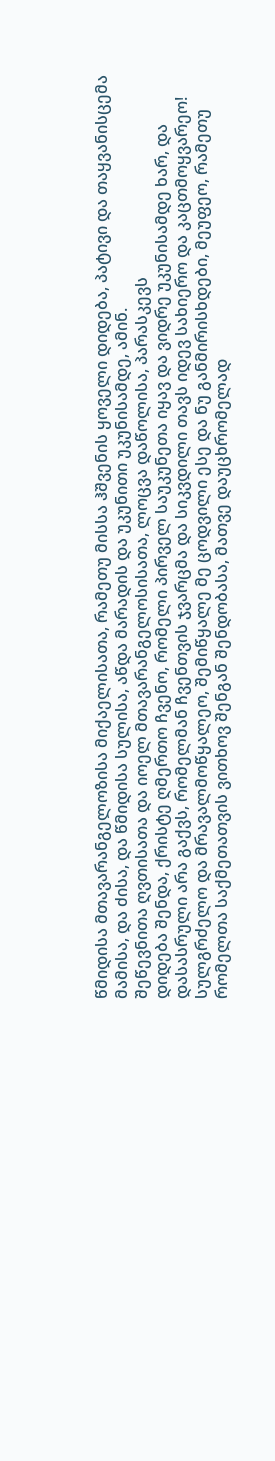წმიდისა მთავარანგელოზისა მიქაელისათა, რამეთუ მისსა ჰშვენის ყოველი დიდება, პატივი და თაყვანისცემა მამისა, და ძისა, და წმიდისა სულისა, აწდა მარადის და უკუნითი უკუნისამდე, ამინ.
შეწევნითა ღვთისათა და იოელ მთავარანგელოსისათა, ლოცვა დაწოლისა, პარასკევს
დიდება შენდა, ქრისტე ღმერთო ჩვენო, რომელი პირველ საუკუნეთა იყავ და ვიდრე უკუნისამდე ხარ, და დასასრული არა გაქვს, რომელმან ჩვენთვის ჯვარცმა და სიკვდილი თავს იდევ სახიერო და კაცთმოყვარეო! სულგრძელო და მრავალმოწყალეო, შემიწყალე მე ცოდვილი ესე და ნუ განმირისხდები, მეუფეო, რამეთუ რომელთა საქმეთათვის ვითხოვ შენგან შენდობასა, მათვე დაუცხრომელად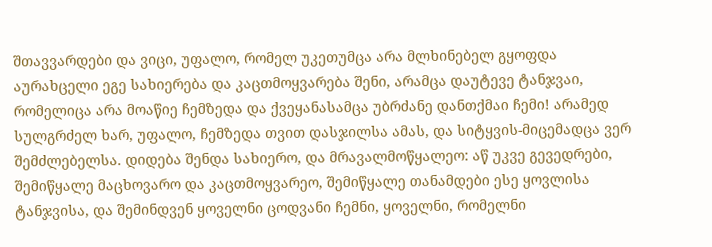შთავვარდები და ვიცი, უფალო, რომელ უკეთუმცა არა მლხინებელ გყოფდა აურახცელი ეგე სახიერება და კაცთმოყვარება შენი, არამცა დაუტევე ტანჯვაი, რომელიცა არა მოაწიე ჩემზედა და ქვეყანასამცა უბრძანე დანთქმაი ჩემი! არამედ სულგრძელ ხარ, უფალო, ჩემზედა თვით დასჯილსა ამას, და სიტყვის-მიცემადცა ვერ შემძლებელსა. დიდება შენდა სახიერო, და მრავალმოწყალეო: აწ უკვე გევედრები, შემიწყალე მაცხოვარო და კაცთმოყვარეო, შემიწყალე თანამდები ესე ყოვლისა ტანჯვისა, და შემინდვენ ყოველნი ცოდვანი ჩემნი, ყოველნი, რომელნი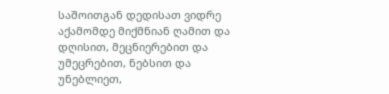საშოითგან დედისათ ვიდრე აქამომდე მიქმნიან ღამით და დღისით, მეცნიერებით და უმეცრებით, ნებსით და უნებლიეთ,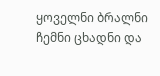ყოველნი ბრალნი ჩემნი ცხადნი და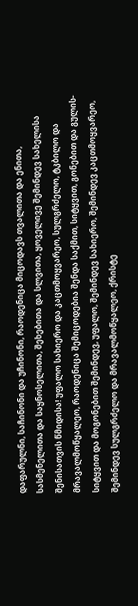დაფარულნი, საჩინონი და უჩინონი, რაოდენიცა მიცოდავს თვალითა და ენითა, სასმენელითა და საყნოსელითა, შეხებითა და სლვითა, ყოველივე შემინდევ სახელისა შენისათვის წმიდისა! უფალო სახიერო და კაცთმოყვარეო, სულგრძელო, ტკბილო და მრავალმოწყალეო, რაოდენიცა შემიცოდებია შენდა საქმით, სიტყვით, გონებით და გულის-სიტყვით და მოგონებით შემინდევ, უფალო, შემინდევ სახიერო, შემინდევ კაცთმოყვარეო, შემინდევ სულგრძელო და მრავალმოწყალეო, ქრისტე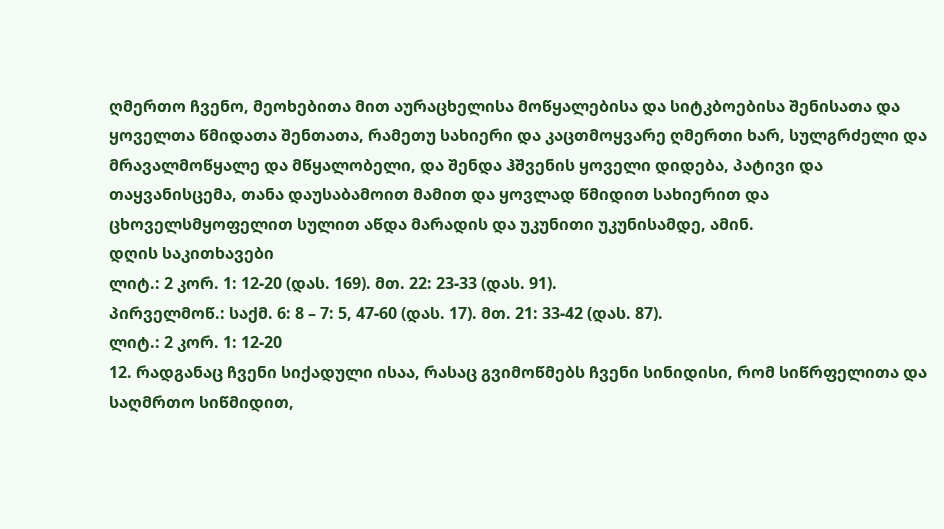ღმერთო ჩვენო, მეოხებითა მით აურაცხელისა მოწყალებისა და სიტკბოებისა შენისათა და ყოველთა წმიდათა შენთათა, რამეთუ სახიერი და კაცთმოყვარე ღმერთი ხარ, სულგრძელი და მრავალმოწყალე და მწყალობელი, და შენდა ჰშვენის ყოველი დიდება, პატივი და თაყვანისცემა, თანა დაუსაბამოით მამით და ყოვლად წმიდით სახიერით და ცხოველსმყოფელით სულით აწდა მარადის და უკუნითი უკუნისამდე, ამინ.
დღის საკითხავები
ლიტ.: 2 კორ. 1: 12-20 (დას. 169). მთ. 22: 23-33 (დას. 91).
პირველმოწ.: საქმ. 6: 8 – 7: 5, 47-60 (დას. 17). მთ. 21: 33-42 (დას. 87).
ლიტ.: 2 კორ. 1: 12-20
12. რადგანაც ჩვენი სიქადული ისაა, რასაც გვიმოწმებს ჩვენი სინიდისი, რომ სიწრფელითა და საღმრთო სიწმიდით,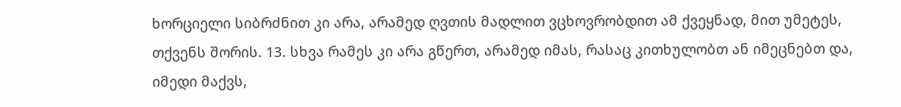ხორციელი სიბრძნით კი არა, არამედ ღვთის მადლით ვცხოვრობდით ამ ქვეყნად, მით უმეტეს, თქვენს შორის. 13. სხვა რამეს კი არა გწერთ, არამედ იმას, რასაც კითხულობთ ან იმეცნებთ და, იმედი მაქვს,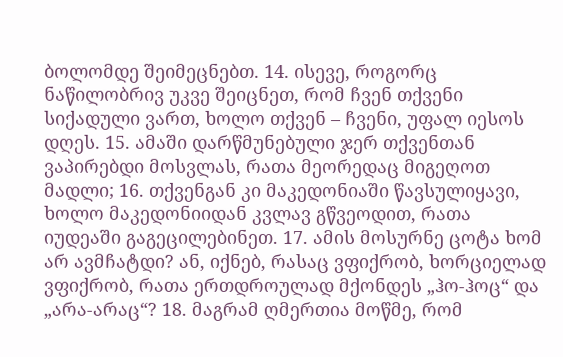ბოლომდე შეიმეცნებთ. 14. ისევე, როგორც ნაწილობრივ უკვე შეიცნეთ, რომ ჩვენ თქვენი სიქადული ვართ, ხოლო თქვენ – ჩვენი, უფალ იესოს დღეს. 15. ამაში დარწმუნებული ჯერ თქვენთან ვაპირებდი მოსვლას, რათა მეორედაც მიგეღოთ მადლი; 16. თქვენგან კი მაკედონიაში წავსულიყავი, ხოლო მაკედონიიდან კვლავ გწვეოდით, რათა იუდეაში გაგეცილებინეთ. 17. ამის მოსურნე ცოტა ხომ არ ავმჩატდი? ან, იქნებ, რასაც ვფიქრობ, ხორციელად ვფიქრობ, რათა ერთდროულად მქონდეს „ჰო-ჰოც“ და „არა-არაც“? 18. მაგრამ ღმერთია მოწმე, რომ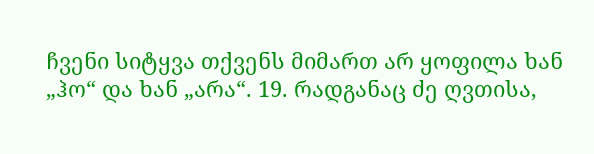ჩვენი სიტყვა თქვენს მიმართ არ ყოფილა ხან „ჰო“ და ხან „არა“. 19. რადგანაც ძე ღვთისა,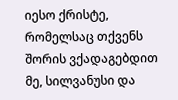იესო ქრისტე, რომელსაც თქვენს შორის ვქადაგებდით მე, სილვანუსი და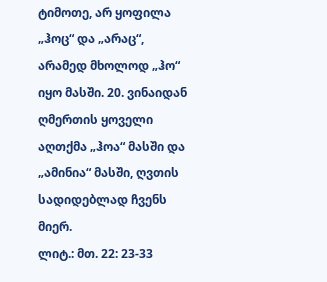ტიმოთე, არ ყოფილა „ჰოც“ და „არაც“, არამედ მხოლოდ „ჰო“ იყო მასში. 20. ვინაიდან ღმერთის ყოველი აღთქმა „ჰოა“ მასში და „ამინია“ მასში, ღვთის სადიდებლად ჩვენს მიერ.
ლიტ.: მთ. 22: 23-33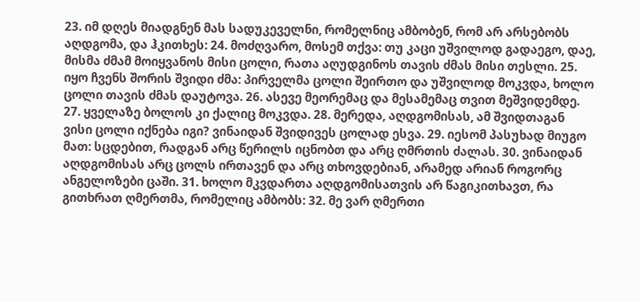23. იმ დღეს მიადგნენ მას სადუკეველნი, რომელნიც ამბობენ, რომ არ არსებობს აღდგომა, და ჰკითხეს: 24. მოძღვარო, მოსემ თქვა: თუ კაცი უშვილოდ გადაეგო, დაე, მისმა ძმამ მოიყვანოს მისი ცოლი, რათა აღუდგინოს თავის ძმას მისი თესლი. 25. იყო ჩვენს შორის შვიდი ძმა: პირველმა ცოლი შეირთო და უშვილოდ მოკვდა, ხოლო ცოლი თავის ძმას დაუტოვა. 26. ასევე მეორემაც და მესამემაც თვით მეშვიდემდე. 27. ყველაზე ბოლოს კი ქალიც მოკვდა. 28. მერედა, აღდგომისას, ამ შვიდთაგან ვისი ცოლი იქნება იგი? ვინაიდან შვიდივეს ცოლად ესვა. 29. იესომ პასუხად მიუგო მათ: სცდებით, რადგან არც წერილს იცნობთ და არც ღმრთის ძალას. 30. ვინაიდან აღდგომისას არც ცოლს ირთავენ და არც თხოვდებიან, არამედ არიან როგორც ანგელოზები ცაში. 31. ხოლო მკვდართა აღდგომისათვის არ წაგიკითხავთ, რა გითხრათ ღმერთმა, რომელიც ამბობს: 32. მე ვარ ღმერთი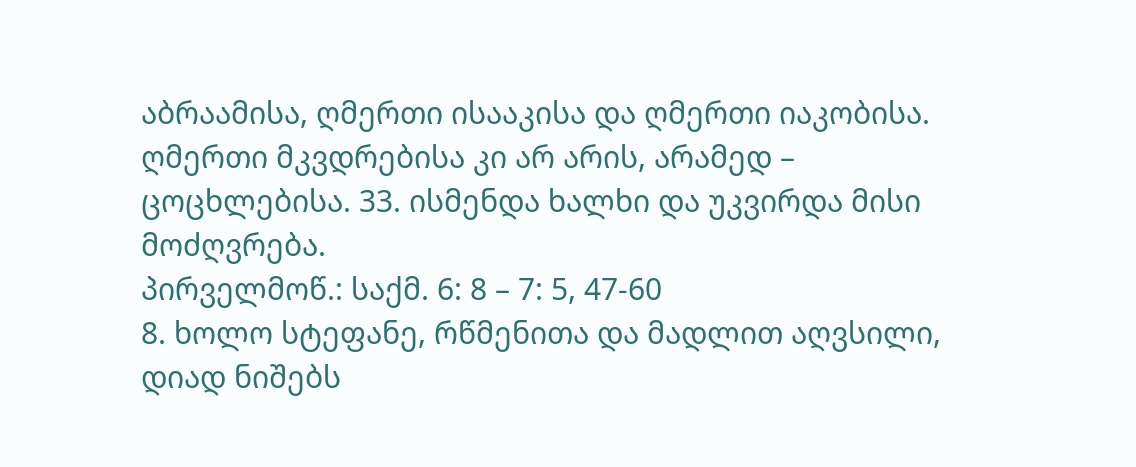აბრაამისა, ღმერთი ისააკისა და ღმერთი იაკობისა. ღმერთი მკვდრებისა კი არ არის, არამედ – ცოცხლებისა. 33. ისმენდა ხალხი და უკვირდა მისი მოძღვრება.
პირველმოწ.: საქმ. 6: 8 – 7: 5, 47-60
8. ხოლო სტეფანე, რწმენითა და მადლით აღვსილი, დიად ნიშებს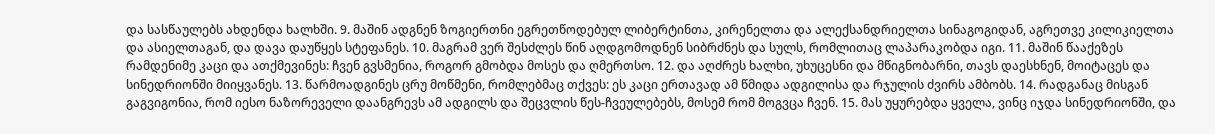და სასწაულებს ახდენდა ხალხში. 9. მაშინ ადგნენ ზოგიერთნი ეგრეთწოდებულ ლიბერტინთა, კირენელთა და ალექსანდრიელთა სინაგოგიდან, აგრეთვე კილიკიელთა და ასიელთაგან, და დავა დაუწყეს სტეფანეს. 10. მაგრამ ვერ შესძლეს წინ აღდგომოდნენ სიბრძნეს და სულს, რომლითაც ლაპარაკობდა იგი. 11. მაშინ წააქეზეს რამდენიმე კაცი და ათქმევინეს: ჩვენ გვსმენია, როგორ გმობდა მოსეს და ღმერთსო. 12. და აღძრეს ხალხი, უხუცესნი და მწიგნობარნი, თავს დაესხნენ, მოიტაცეს და სინედრიონში მიიყვანეს. 13. წარმოადგინეს ცრუ მოწმენი, რომლებმაც თქვეს: ეს კაცი ერთავად ამ წმიდა ადგილისა და რჯულის ძვირს ამბობს. 14. რადგანაც მისგან გაგვიგონია, რომ იესო ნაზორეველი დაანგრევს ამ ადგილს და შეცვლის წეს-ჩვეულებებს, მოსემ რომ მოგვცა ჩვენ. 15. მას უყურებდა ყველა, ვინც იჯდა სინედრიონში, და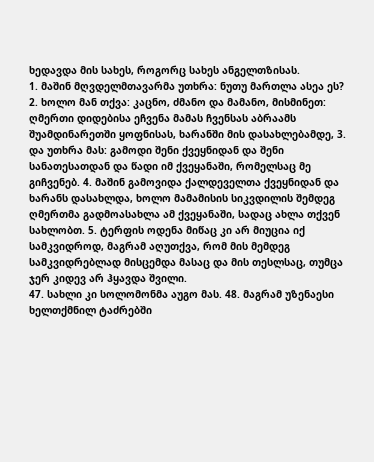ხედავდა მის სახეს, როგორც სახეს ანგელთზისას.
1. მაშინ მღვდელმთავარმა უთხრა: ნუთუ მართლა ასეა ეს? 2. ხოლო მან თქვა: კაცნო, ძმანო და მამანო, მისმინეთ: ღმერთი დიდებისა ეჩვენა მამას ჩვენსას აბრაამს შუამდინარეთში ყოფნისას, ხარანში მის დასახლებამდე, 3. და უთხრა მას: გამოდი შენი ქვეყნიდან და შენი სანათესათდან და წადი იმ ქვეყანაში, რომელსაც მე გიჩვენებ. 4. მაშინ გამოვიდა ქალდეველთა ქვეყნიდან და ხარანს დასახლდა, ხოლო მამამისის სიკვდილის შემდეგ ღმერთმა გადმოასახლა ამ ქვეყანაში, სადაც ახლა თქვენ სახლობთ. 5. ტერფის ოდენა მიწაც კი არ მიუცია იქ სამკვიდროდ, მაგრამ აღუთქვა, რომ მის მემდეგ სამკვიდრებლად მისცემდა მასაც და მის თესლსაც, თუმცა ჯერ კიდევ არ ჰყავდა შვილი.
47. სახლი კი სოლომონმა აუგო მას. 48. მაგრამ უზენაესი ხელთქმნილ ტაძრებში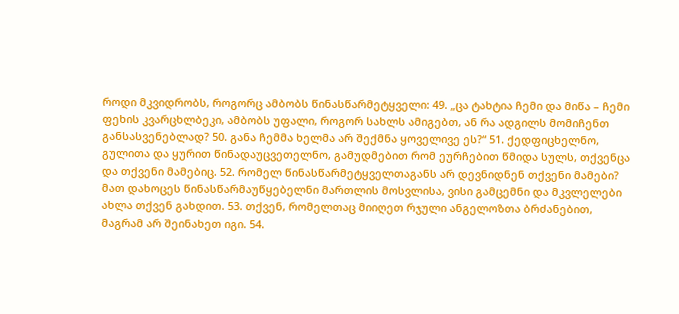როდი მკვიდრობს, როგორც ამბობს წინასწარმეტყველი: 49. „ცა ტახტია ჩემი და მიწა – ჩემი ფეხის კვარცხლბეკი, ამბობს უფალი, როგორ სახლს ამიგებთ, ან რა ადგილს მომიჩენთ განსასვენებლად? 50. განა ჩემმა ხელმა არ შექმნა ყოველივე ეს?“ 51. ქედფიცხელნო, გულითა და ყურით წინადაუცვეთელნო, გამუდმებით რომ ეურჩებით წმიდა სულს, თქვენცა და თქვენი მამებიც. 52. რომელ წინასწარმეტყველთაგანს არ დევნიდნენ თქვენი მამები? მათ დახოცეს წინასწარმაუწყებელნი მართლის მოსვლისა, ვისი გამცემნი და მკვლელები ახლა თქვენ გახდით. 53. თქვენ, რომელთაც მიიღეთ რჯული ანგელოზთა ბრძანებით, მაგრამ არ შეინახეთ იგი. 54.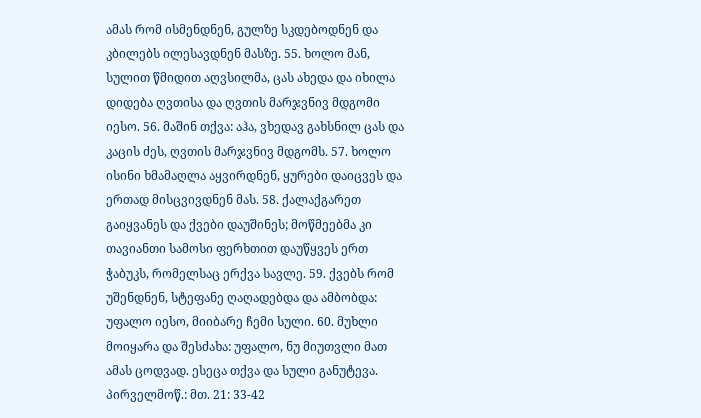ამას რომ ისმენდნენ, გულზე სკდებოდნენ და კბილებს ილესავდნენ მასზე. 55. ხოლო მან, სულით წმიდით აღვსილმა, ცას ახედა და იხილა დიდება ღვთისა და ღვთის მარჯვნივ მდგომი იესო. 56. მაშინ თქვა: აჰა, ვხედავ გახსნილ ცას და კაცის ძეს, ღვთის მარჯვნივ მდგომს. 57. ხოლო ისინი ხმამაღლა აყვირდნენ, ყურები დაიცვეს და ერთად მისცვივდნენ მას. 58. ქალაქგარეთ გაიყვანეს და ქვები დაუშინეს; მოწმეებმა კი თავიანთი სამოსი ფერხთით დაუწყვეს ერთ ჭაბუკს, რომელსაც ერქვა სავლე. 59. ქვებს რომ უშენდნენ, სტეფანე ღაღადებდა და ამბობდა: უფალო იესო, მიიბარე ჩემი სული. 60. მუხლი მოიყარა და შესძახა: უფალო, ნუ მიუთვლი მათ ამას ცოდვად. ესეცა თქვა და სული განუტევა.
პირველმოწ.: მთ. 21: 33-42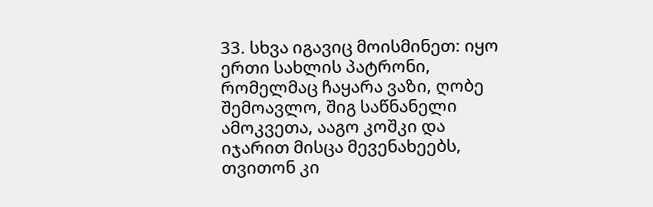33. სხვა იგავიც მოისმინეთ: იყო ერთი სახლის პატრონი, რომელმაც ჩაყარა ვაზი, ღობე შემოავლო, შიგ საწნანელი ამოკვეთა, ააგო კოშკი და იჯარით მისცა მევენახეებს, თვითონ კი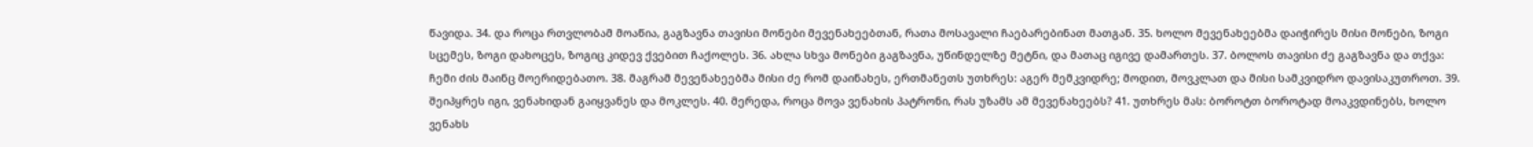წავიდა. 34. და როცა რთვლობამ მოაწია, გაგზავნა თავისი მონები მევენახეებთან, რათა მოსავალი ჩაებარებინათ მათგან. 35. ხოლო მევენახეებმა დაიჭირეს მისი მონები, ზოგი სცემეს, ზოგი დახოცეს, ზოგიც კიდევ ქვებით ჩაქოლეს. 36. ახლა სხვა მონები გაგზავნა, უწინდელზე მეტნი, და მათაც იგივე დამართეს. 37. ბოლოს თავისი ძე გაგზავნა და თქვა: ჩემი ძის მაინც მოერიდებათო. 38. მაგრამ მევენახეებმა მისი ძე რომ დაინახეს, ერთმანეთს უთხრეს: აგერ მემკვიდრე; მოდით, მოვკლათ და მისი სამკვიდრო დავისაკუთროთ. 39. შეიპყრეს იგი, ვენახიდან გაიყვანეს და მოკლეს. 40. მერედა, როცა მოვა ვენახის პატრონი, რას უზამს ამ მევენახეებს? 41. უთხრეს მას: ბოროტთ ბოროტად მოაკვდინებს, ხოლო ვენახს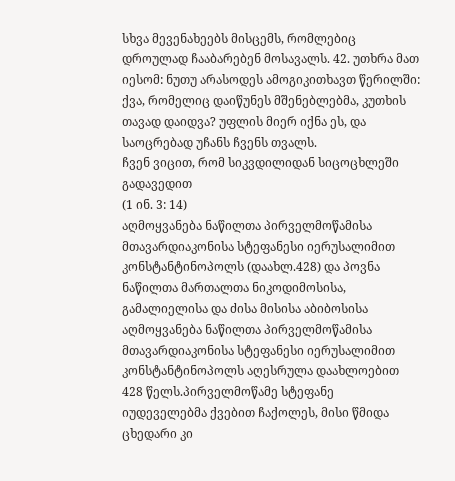სხვა მევენახეებს მისცემს, რომლებიც დროულად ჩააბარებენ მოსავალს. 42. უთხრა მათ იესომ: ნუთუ არასოდეს ამოგიკითხავთ წერილში: ქვა, რომელიც დაიწუნეს მშენებლებმა, კუთხის თავად დაიდვა? უფლის მიერ იქნა ეს, და საოცრებად უჩანს ჩვენს თვალს.
ჩვენ ვიცით, რომ სიკვდილიდან სიცოცხლეში გადავედით
(1 ინ. 3: 14)
აღმოყვანება ნაწილთა პირველმოწამისა მთავარდიაკონისა სტეფანესი იერუსალიმით კონსტანტინოპოლს (დაახლ.428) და პოვნა ნაწილთა მართალთა ნიკოდიმოსისა, გამალიელისა და ძისა მისისა აბიბოსისა
აღმოყვანება ნაწილთა პირველმოწამისა მთავარდიაკონისა სტეფანესი იერუსალიმით კონსტანტინოპოლს აღესრულა დაახლოებით 428 წელს.პირველმოწამე სტეფანე იუდეველებმა ქვებით ჩაქოლეს, მისი წმიდა ცხედარი კი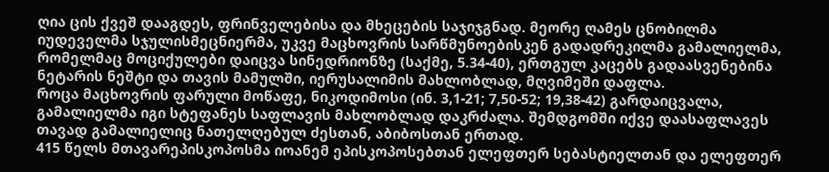ღია ცის ქვეშ დააგდეს, ფრინველებისა და მხეცების საჯიჯგნად. მეორე ღამეს ცნობილმა იუდეველმა სჯულისმეცნიერმა, უკვე მაცხოვრის სარწმუნოებისკენ გადადრეკილმა გამალიელმა, რომელმაც მოციქულები დაიცვა სინედრიონზე (საქმე, 5.34-40), ერთგულ კაცებს გადაასვენებინა ნეტარის ნეშტი და თავის მამულში, იერუსალიმის მახლობლად, მღვიმეში დაფლა.
როცა მაცხოვრის ფარული მოწაფე, ნიკოდიმოსი (ინ. 3,1-21; 7,50-52; 19,38-42) გარდაიცვალა, გამალიელმა იგი სტეფანეს საფლავის მახლობლად დაკრძალა. შემდგომში იქვე დაასაფლავეს თავად გამალიელიც ნათელღებულ ძესთან, აბიბოსთან ერთად.
415 წელს მთავარეპისკოპოსმა იოანემ ეპისკოპოსებთან ელეფთერ სებასტიელთან და ელეფთერ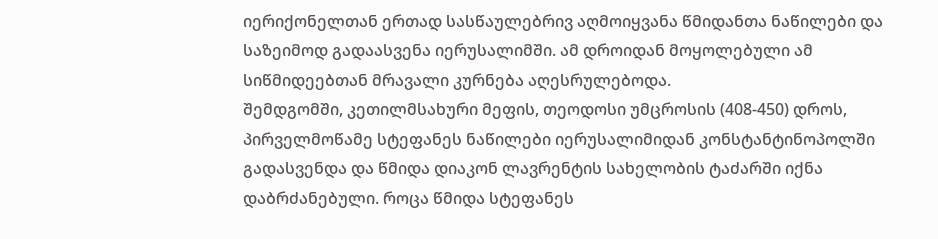იერიქონელთან ერთად სასწაულებრივ აღმოიყვანა წმიდანთა ნაწილები და საზეიმოდ გადაასვენა იერუსალიმში. ამ დროიდან მოყოლებული ამ სიწმიდეებთან მრავალი კურნება აღესრულებოდა.
შემდგომში, კეთილმსახური მეფის, თეოდოსი უმცროსის (408-450) დროს, პირველმოწამე სტეფანეს ნაწილები იერუსალიმიდან კონსტანტინოპოლში გადასვენდა და წმიდა დიაკონ ლავრენტის სახელობის ტაძარში იქნა დაბრძანებული. როცა წმიდა სტეფანეს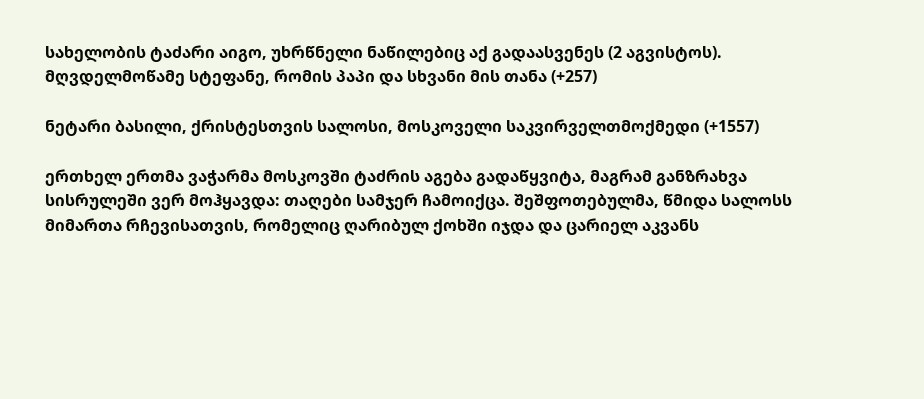სახელობის ტაძარი აიგო, უხრწნელი ნაწილებიც აქ გადაასვენეს (2 აგვისტოს).
მღვდელმოწამე სტეფანე, რომის პაპი და სხვანი მის თანა (+257)

ნეტარი ბასილი, ქრისტესთვის სალოსი, მოსკოველი საკვირველთმოქმედი (+1557)

ერთხელ ერთმა ვაჭარმა მოსკოვში ტაძრის აგება გადაწყვიტა, მაგრამ განზრახვა სისრულეში ვერ მოჰყავდა: თაღები სამჯერ ჩამოიქცა. შეშფოთებულმა, წმიდა სალოსს მიმართა რჩევისათვის, რომელიც ღარიბულ ქოხში იჯდა და ცარიელ აკვანს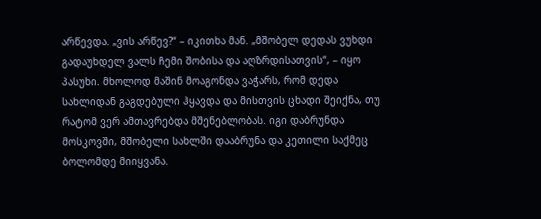არწევდა. „ვის არწევ?“ – იკითხა მან. „მშობელ დედას ვუხდი გადაუხდელ ვალს ჩემი შობისა და აღზრდისათვის“, – იყო პასუხი. მხოლოდ მაშინ მოაგონდა ვაჭარს, რომ დედა სახლიდან გაგდებული ჰყავდა და მისთვის ცხადი შეიქნა, თუ რატომ ვერ ამთავრებდა მშენებლობას. იგი დაბრუნდა მოსკოვში, მშობელი სახლში დააბრუნა და კეთილი საქმეც ბოლომდე მიიყვანა.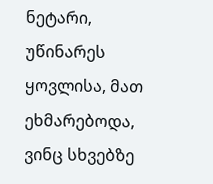ნეტარი, უწინარეს ყოვლისა, მათ ეხმარებოდა, ვინც სხვებზე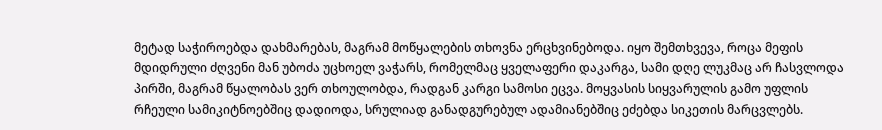მეტად საჭიროებდა დახმარებას, მაგრამ მოწყალების თხოვნა ერცხვინებოდა. იყო შემთხვევა, როცა მეფის მდიდრული ძღვენი მან უბოძა უცხოელ ვაჭარს, რომელმაც ყველაფერი დაკარგა, სამი დღე ლუკმაც არ ჩასვლოდა პირში, მაგრამ წყალობას ვერ თხოულობდა, რადგან კარგი სამოსი ეცვა. მოყვასის სიყვარულის გამო უფლის რჩეული სამიკიტნოებშიც დადიოდა, სრულიად განადგურებულ ადამიანებშიც ეძებდა სიკეთის მარცვლებს.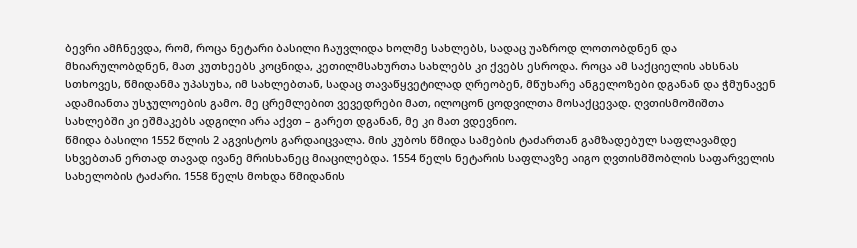ბევრი ამჩნევდა, რომ, როცა ნეტარი ბასილი ჩაუვლიდა ხოლმე სახლებს, სადაც უაზროდ ლოთობდნენ და მხიარულობდნენ, მათ კუთხეებს კოცნიდა, კეთილმსახურთა სახლებს კი ქვებს ესროდა. როცა ამ საქციელის ახსნას სთხოვეს, წმიდანმა უპასუხა, იმ სახლებთან, სადაც თავაწყვეტილად ღრეობენ, მწუხარე ანგელოზები დგანან და ჭმუნავენ ადამიანთა უსჯულოების გამო. მე ცრემლებით ვევედრები მათ, ილოცონ ცოდვილთა მოსაქცევად. ღვთისმოშიშთა სახლებში კი ეშმაკებს ადგილი არა აქვთ – გარეთ დგანან, მე კი მათ ვდევნიო.
წმიდა ბასილი 1552 წლის 2 აგვისტოს გარდაიცვალა. მის კუბოს წმიდა სამების ტაძართან გამზადებულ საფლავამდე სხვებთან ერთად თავად ივანე მრისხანეც მიაცილებდა. 1554 წელს ნეტარის საფლავზე აიგო ღვთისმშობლის საფარველის სახელობის ტაძარი. 1558 წელს მოხდა წმიდანის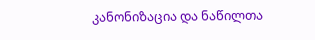კანონიზაცია და ნაწილთა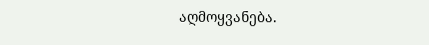აღმოყვანება.